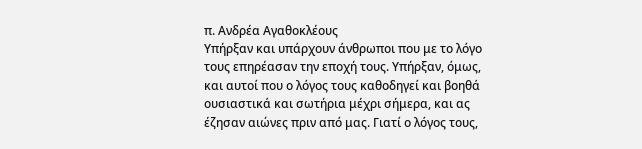π. Ανδρέα Αγαθοκλέους
Υπήρξαν και υπάρχουν άνθρωποι που με το λόγο τους επηρέασαν την εποχή τους. Υπήρξαν, όμως, και αυτοί που ο λόγος τους καθοδηγεί και βοηθά ουσιαστικά και σωτήρια μέχρι σήμερα, και ας έζησαν αιώνες πριν από μας. Γιατί ο λόγος τους,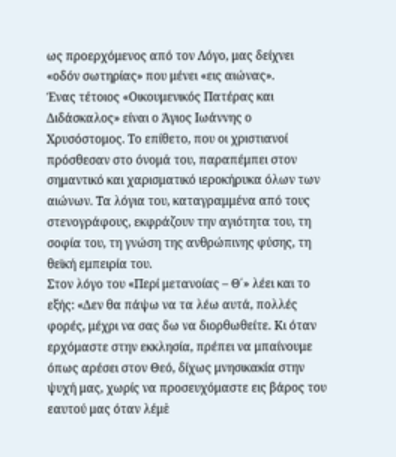ως προερχόμενος από τον Λόγο, μας δείχνει «οδόν σωτηρίας» που μένει «εις αιώνας».
Ένας τέτοιος «Οικουμενικός Πατέρας και Διδάσκαλος» είναι ο Άγιος Ιωάννης ο Χρυσόστομος. Το επίθετο, που οι χριστιανοί πρόσθεσαν στο όνομά του, παραπέμπει στον σημαντικό και χαρισματικό ιεροκήρυκα όλων των αιώνων. Τα λόγια του, καταγραμμένα από τους στενογράφους, εκφράζουν την αγιότητα του, τη σοφία του, τη γνώση της ανθρώπινης φύσης, τη θεϊκή εμπειρία του.
Στον λόγο του «Περί μετανοίας – Θ΄» λέει και το εξής: «Δεν θα πάψω να τα λέω αυτά, πολλές φορές, μέχρι να σας δω να διορθωθείτε. Κι όταν ερχόμαστε στην εκκλησία, πρέπει να μπαίνουμε όπως αρέσει στον Θεό, δίχως μνησικακία στην ψυχή μας, χωρίς να προσευχόμαστε εις βάρος του εαυτού μας όταν λέμε̇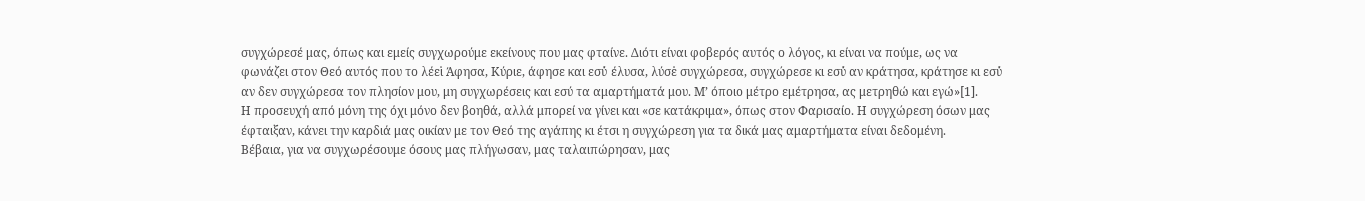συγχώρεσέ μας, όπως και εμείς συγχωρούμε εκείνους που μας φταίνε. Διότι είναι φοβερός αυτός ο λόγος, κι είναι να πούμε, ως να φωνάζει στον Θεό αυτός που το λέει̇ Άφησα, Κύριε, άφησε και εσύ̇ έλυσα, λύσε̇ συγχώρεσα, συγχώρεσε κι εσύ̇ αν κράτησα, κράτησε κι εσύ̇ αν δεν συγχώρεσα τον πλησίον μου, μη συγχωρέσεις και εσύ τα αμαρτήματά μου. Μ’ όποιο μέτρο εμέτρησα, ας μετρηθώ και εγώ»[1].
Η προσευχή από μόνη της όχι μόνο δεν βοηθά, αλλά μπορεί να γίνει και «σε κατάκριμα», όπως στον Φαρισαίο. Η συγχώρεση όσων μας έφταιξαν, κάνει την καρδιά μας οικίαν με τον Θεό της αγάπης κι έτσι η συγχώρεση για τα δικά μας αμαρτήματα είναι δεδομένη.
Βέβαια, για να συγχωρέσουμε όσους μας πλήγωσαν, μας ταλαιπώρησαν, μας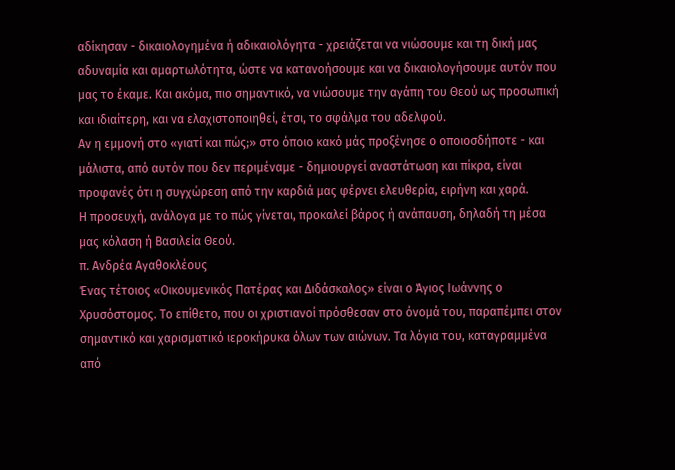αδίκησαν - δικαιολογημένα ή αδικαιολόγητα - χρειάζεται να νιώσουμε και τη δική μας αδυναμία και αμαρτωλότητα, ώστε να κατανοήσουμε και να δικαιολογήσουμε αυτόν που μας το έκαμε. Και ακόμα, πιο σημαντικό, να νιώσουμε την αγάπη του Θεού ως προσωπική και ιδιαίτερη, και να ελαχιστοποιηθεί, έτσι, το σφάλμα του αδελφού.
Αν η εμμονή στο «γιατί και πώς;» στο όποιο κακό μάς προξένησε ο οποιοσδήποτε - και μάλιστα, από αυτόν που δεν περιμέναμε - δημιουργεί αναστάτωση και πίκρα, είναι προφανές ότι η συγχώρεση από την καρδιά μας φέρνει ελευθερία, ειρήνη και χαρά.
Η προσευχή, ανάλογα με το πώς γίνεται, προκαλεί βάρος ή ανάπαυση, δηλαδή τη μέσα μας κόλαση ή Βασιλεία Θεού.
π. Ανδρέα Αγαθοκλέους
Ένας τέτοιος «Οικουμενικός Πατέρας και Διδάσκαλος» είναι ο Άγιος Ιωάννης ο Χρυσόστομος. Το επίθετο, που οι χριστιανοί πρόσθεσαν στο όνομά του, παραπέμπει στον σημαντικό και χαρισματικό ιεροκήρυκα όλων των αιώνων. Τα λόγια του, καταγραμμένα από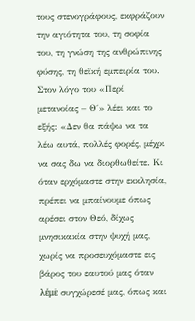τους στενογράφους, εκφράζουν την αγιότητα του, τη σοφία του, τη γνώση της ανθρώπινης φύσης, τη θεϊκή εμπειρία του.
Στον λόγο του «Περί μετανοίας – Θ΄» λέει και το εξής: «Δεν θα πάψω να τα λέω αυτά, πολλές φορές, μέχρι να σας δω να διορθωθείτε. Κι όταν ερχόμαστε στην εκκλησία, πρέπει να μπαίνουμε όπως αρέσει στον Θεό, δίχως μνησικακία στην ψυχή μας, χωρίς να προσευχόμαστε εις βάρος του εαυτού μας όταν λέμε̇ συγχώρεσέ μας, όπως και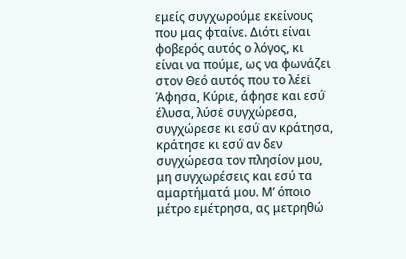εμείς συγχωρούμε εκείνους που μας φταίνε. Διότι είναι φοβερός αυτός ο λόγος, κι είναι να πούμε, ως να φωνάζει στον Θεό αυτός που το λέει̇ Άφησα, Κύριε, άφησε και εσύ̇ έλυσα, λύσε̇ συγχώρεσα, συγχώρεσε κι εσύ̇ αν κράτησα, κράτησε κι εσύ̇ αν δεν συγχώρεσα τον πλησίον μου, μη συγχωρέσεις και εσύ τα αμαρτήματά μου. Μ’ όποιο μέτρο εμέτρησα, ας μετρηθώ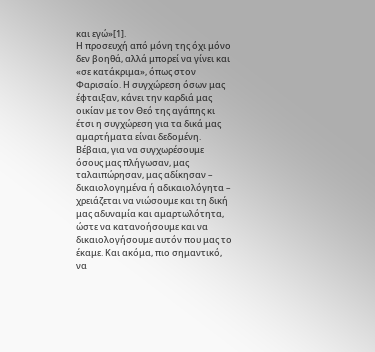και εγώ»[1].
Η προσευχή από μόνη της όχι μόνο δεν βοηθά, αλλά μπορεί να γίνει και «σε κατάκριμα», όπως στον Φαρισαίο. Η συγχώρεση όσων μας έφταιξαν, κάνει την καρδιά μας οικίαν με τον Θεό της αγάπης κι έτσι η συγχώρεση για τα δικά μας αμαρτήματα είναι δεδομένη.
Βέβαια, για να συγχωρέσουμε όσους μας πλήγωσαν, μας ταλαιπώρησαν, μας αδίκησαν – δικαιολογημένα ή αδικαιολόγητα – χρειάζεται να νιώσουμε και τη δική μας αδυναμία και αμαρτωλότητα, ώστε να κατανοήσουμε και να δικαιολογήσουμε αυτόν που μας το έκαμε. Και ακόμα, πιο σημαντικό, να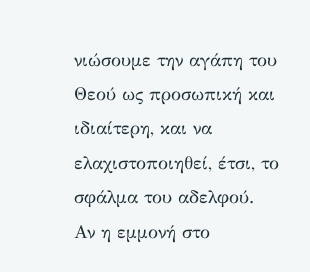νιώσουμε την αγάπη του Θεού ως προσωπική και ιδιαίτερη, και να ελαχιστοποιηθεί, έτσι, το σφάλμα του αδελφού.
Αν η εμμονή στο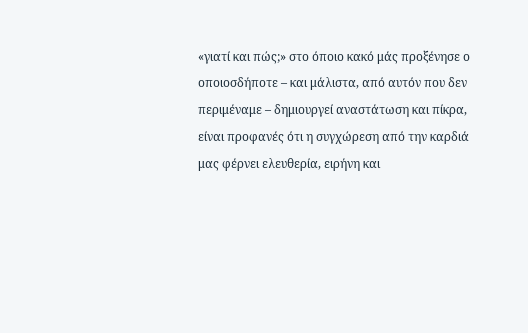«γιατί και πώς;» στο όποιο κακό μάς προξένησε ο οποιοσδήποτε – και μάλιστα, από αυτόν που δεν περιμέναμε – δημιουργεί αναστάτωση και πίκρα, είναι προφανές ότι η συγχώρεση από την καρδιά μας φέρνει ελευθερία, ειρήνη και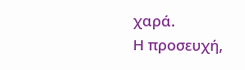χαρά.
Η προσευχή,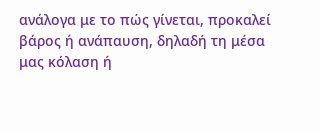ανάλογα με το πώς γίνεται, προκαλεί βάρος ή ανάπαυση, δηλαδή τη μέσα μας κόλαση ή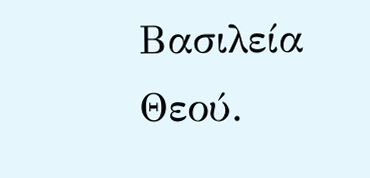Βασιλεία Θεού.